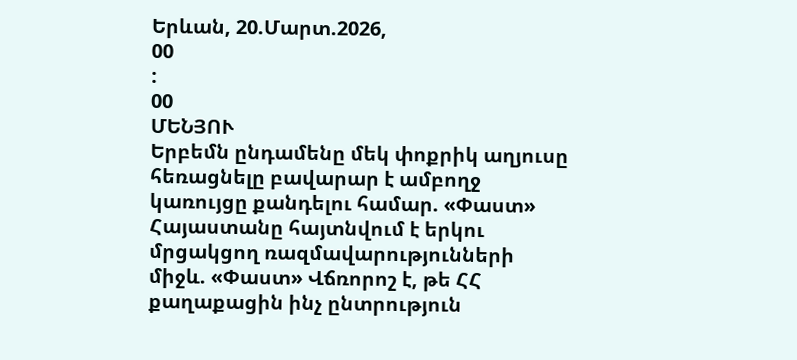Երևան, 20.Մարտ.2026,
00
:
00
ՄԵՆՅՈՒ
Երբեմն ընդամենը մեկ փոքրիկ աղյուսը հեռացնելը բավարար է ամբողջ կառույցը քանդելու համար. «Փաստ» Հայաստանը հայտնվում է երկու մրցակցող ռազմավարությունների միջև. «Փաստ» Վճռորոշ է, թե ՀՀ քաղաքացին ինչ ընտրություն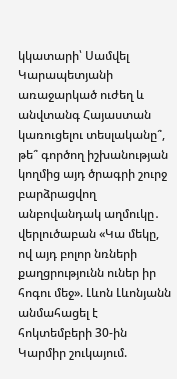կկատարի՝ Սամվել Կարապետյանի առաջարկած ուժեղ և անվտանգ Հայաստան կառուցելու տեսլականը՞, թե՞ գործող իշխանության կողմից այդ ծրագրի շուրջ բարձրացվող անբովանդակ աղմուկը․ վերլուծաբան «Կա մեկը, ով այդ բոլոր նռների քաղցրությունն ուներ իր հոգու մեջ». Լևոն Լևոնյանն անմահացել է հոկտեմբերի 30-ին Կարմիր շուկայում.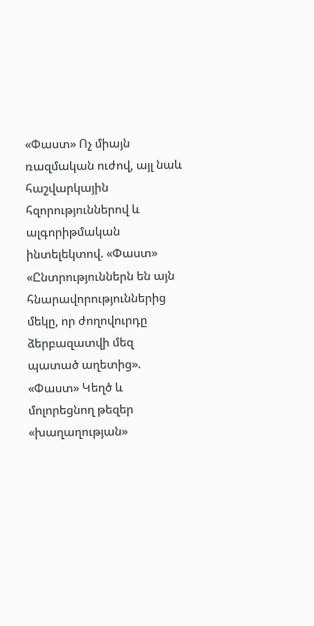«Փաստ» Ոչ միայն ռազմական ուժով, այլ նաև հաշվարկային հզորություններով և ալգորիթմական ինտելեկտով. «Փաստ» «Ընտրություններն են այն հնարավորություններից մեկը, որ ժողովուրդը ձերբազատվի մեզ պատած աղետից». «Փաստ» Կեղծ և մոլորեցնող թեզեր «խաղաղության»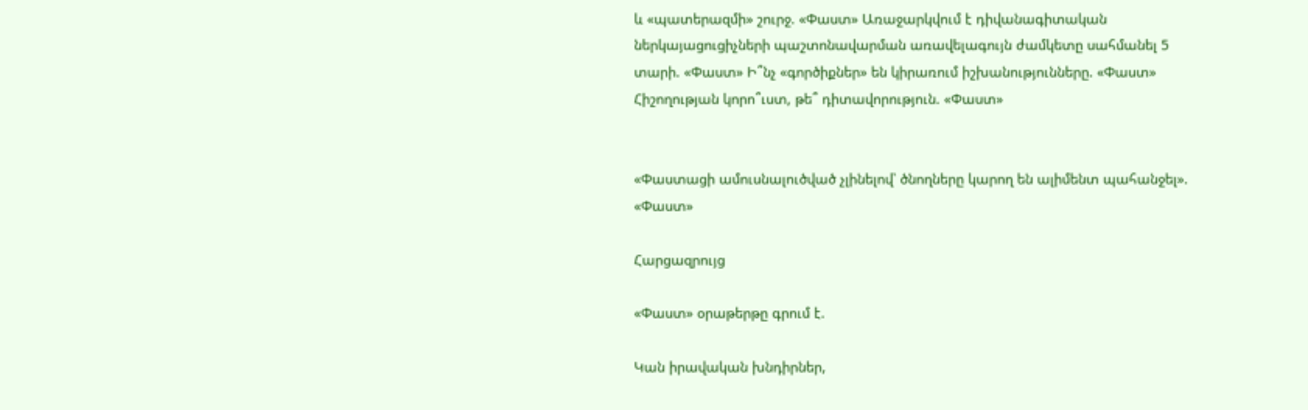և «պատերազմի» շուրջ. «Փաստ» Առաջարկվում է դիվանագիտական ներկայացուցիչների պաշտոնավարման առավելագույն ժամկետը սահմանել 5 տարի. «Փաստ» Ի՞նչ «գործիքներ» են կիրառում իշխանությունները. «Փաստ» Հիշողության կորո՞ւստ, թե՞ դիտավորություն. «Փաստ»


«Փաստացի ամուսնալուծված չլինելով՝ ծնողները կարող են ալիմենտ պահանջել». «Փաստ»

Հարցազրույց

«Փաստ» օրաթերթը գրում է.

Կան իրավական խնդիրներ,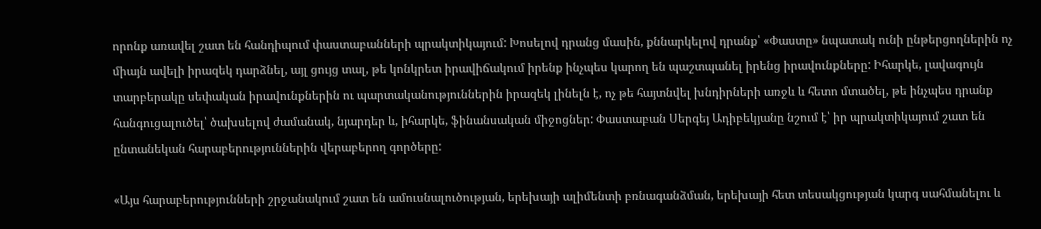որոնք առավել շատ են հանդիպում փաստաբանների պրակտիկայում: Խոսելով դրանց մասին, քննարկելով դրանք՝ «Փաստը» նպատակ ունի ընթերցողներին ոչ միայն ավելի իրազեկ դարձնել, այլ ցույց տալ, թե կոնկրետ իրավիճակում իրենք ինչպես կարող են պաշտպանել իրենց իրավունքները: Իհարկե, լավագույն տարբերակը սեփական իրավունքներին ու պարտականություններին իրազեկ լինելն է, ոչ թե հայտնվել խնդիրների առջև և հետո մտածել, թե ինչպես դրանք հանգուցալուծել՝ ծախսելով ժամանակ, նյարդեր և, իհարկե, ֆինանսական միջոցներ: Փաստաբան Սերգեյ Ադիբեկյանը նշում է՝ իր պրակտիկայում շատ են ընտանեկան հարաբերություններին վերաբերող գործերը:

«Այս հարաբերությունների շրջանակում շատ են ամուսնալուծության, երեխայի ալիմենտի բռնագանձման, երեխայի հետ տեսակցության կարգ սահմանելու և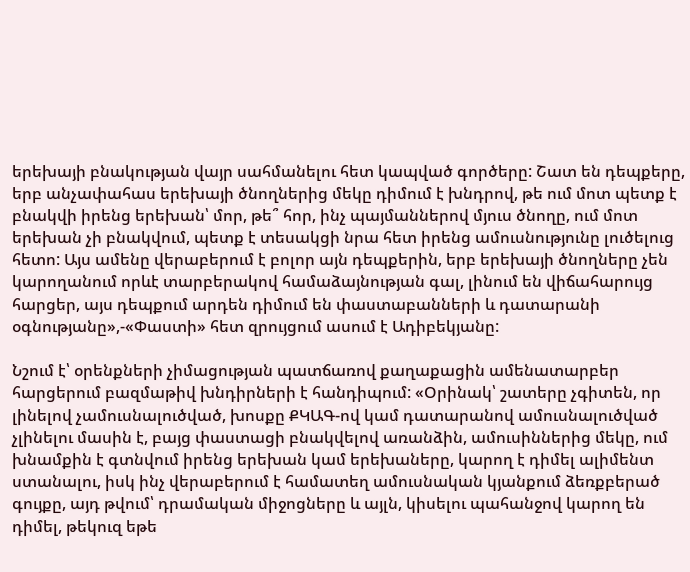երեխայի բնակության վայր սահմանելու հետ կապված գործերը: Շատ են դեպքերը, երբ անչափահաս երեխայի ծնողներից մեկը դիմում է խնդրով, թե ում մոտ պետք է բնակվի իրենց երեխան՝ մոր, թե՞ հոր, ինչ պայմաններով մյուս ծնողը, ում մոտ երեխան չի բնակվում, պետք է տեսակցի նրա հետ իրենց ամուսնությունը լուծելուց հետո: Այս ամենը վերաբերում է բոլոր այն դեպքերին, երբ երեխայի ծնողները չեն կարողանում որևէ տարբերակով համաձայնության գալ, լինում են վիճահարույց հարցեր, այս դեպքում արդեն դիմում են փաստաբանների և դատարանի օգնությանը»,-«Փաստի» հետ զրույցում ասում է Ադիբեկյանը:

Նշում է՝ օրենքների չիմացության պատճառով քաղաքացին ամենատարբեր հարցերում բազմաթիվ խնդիրների է հանդիպում: «Օրինակ՝ շատերը չգիտեն, որ լինելով չամուսնալուծված, խոսքը ՔԿԱԳ-ով կամ դատարանով ամուսնալուծված չլինելու մասին է, բայց փաստացի բնակվելով առանձին, ամուսիններից մեկը, ում խնամքին է գտնվում իրենց երեխան կամ երեխաները, կարող է դիմել ալիմենտ ստանալու, իսկ ինչ վերաբերում է համատեղ ամուսնական կյանքում ձեռքբերած գույքը, այդ թվում՝ դրամական միջոցները և այլն, կիսելու պահանջով կարող են դիմել, թեկուզ եթե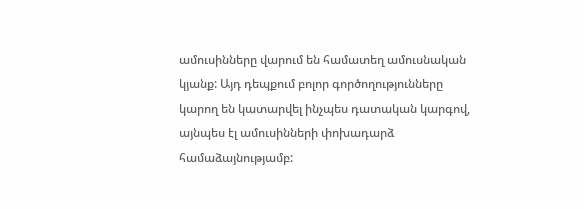ամուսինները վարում են համատեղ ամուսնական կյանք: Այդ դեպքում բոլոր գործողությունները կարող են կատարվել ինչպես դատական կարգով, այնպես էլ ամուսինների փոխադարձ համաձայնությամբ: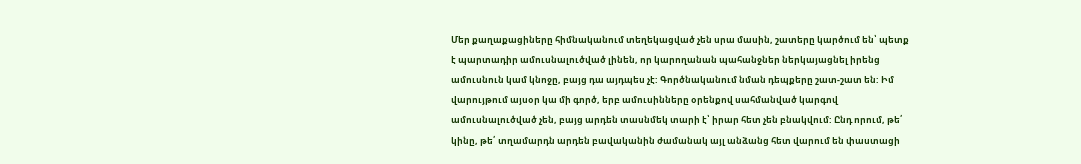Մեր քաղաքացիները հիմնականում տեղեկացված չեն սրա մասին, շատերը կարծում են՝ պետք է պարտադիր ամուսնալուծված լինեն, որ կարողանան պահանջներ ներկայացնել իրենց ամուսնուն կամ կնոջը, բայց դա այդպես չէ: Գործնականում նման դեպքերը շատ-շատ են: Իմ վարույթում այսօր կա մի գործ, երբ ամուսինները օրենքով սահմանված կարգով ամուսնալուծված չեն, բայց արդեն տասնմեկ տարի է՝ իրար հետ չեն բնակվում: Ընդ որում, թե՛ կինը, թե՛ տղամարդն արդեն բավականին ժամանակ այլ անձանց հետ վարում են փաստացի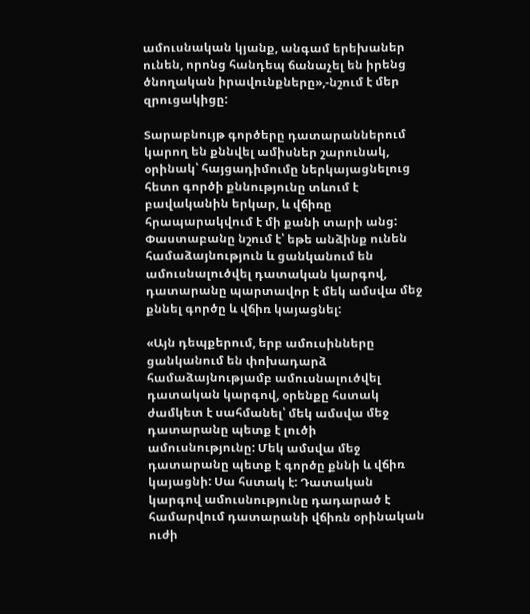ամուսնական կյանք, անգամ երեխաներ ունեն, որոնց հանդեպ ճանաչել են իրենց ծնողական իրավունքները»,-նշում է մեր զրուցակիցը:

Տարաբնույթ գործերը դատարաններում կարող են քննվել ամիսներ շարունակ, օրինակ՝ հայցադիմումը ներկայացնելուց հետո գործի քննությունը տևում է բավականին երկար, և վճիռը հրապարակվում է մի քանի տարի անց: Փաստաբանը նշում է՝ եթե անձինք ունեն համաձայնություն և ցանկանում են ամուսնալուծվել դատական կարգով, դատարանը պարտավոր է մեկ ամսվա մեջ քննել գործը և վճիռ կայացնել:

«Այն դեպքերում, երբ ամուսինները ցանկանում են փոխադարձ համաձայնությամբ ամուսնալուծվել դատական կարգով, օրենքը հստակ ժամկետ է սահմանել՝ մեկ ամսվա մեջ դատարանը պետք է լուծի ամուսնությունը: Մեկ ամսվա մեջ դատարանը պետք է գործը քննի և վճիռ կայացնի: Սա հստակ է: Դատական կարգով ամուսնությունը դադարած է համարվում դատարանի վճիռն օրինական ուժի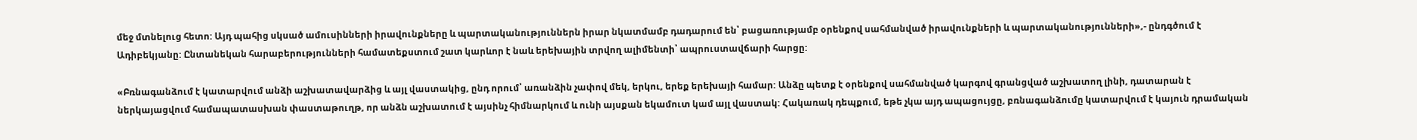մեջ մտնելուց հետո: Այդ պահից սկսած ամուսինների իրավունքները և պարտականություններն իրար նկատմամբ դադարում են՝ բացառությամբ օրենքով սահմանված իրավունքների և պարտականությունների»,- ընդգծում է Ադիբեկյանը: Ընտանեկան հարաբերությունների համատեքստում շատ կարևոր է նաև երեխային տրվող ալիմենտի՝ ապրուստավճարի հարցը:

«Բռնագանձում է կատարվում անձի աշխատավարձից և այլ վաստակից, ընդ որում՝ առանձին չափով մեկ, երկու, երեք երեխայի համար: Անձը պետք է օրենքով սահմանված կարգով գրանցված աշխատող լինի, դատարան է ներկայացվում համապատասխան փաստաթուղթ, որ անձն աշխատում է այսինչ հիմնարկում և ունի այսքան եկամուտ կամ այլ վաստակ: Հակառակ դեպքում, եթե չկա այդ ապացույցը, բռնագանձումը կատարվում է կայուն դրամական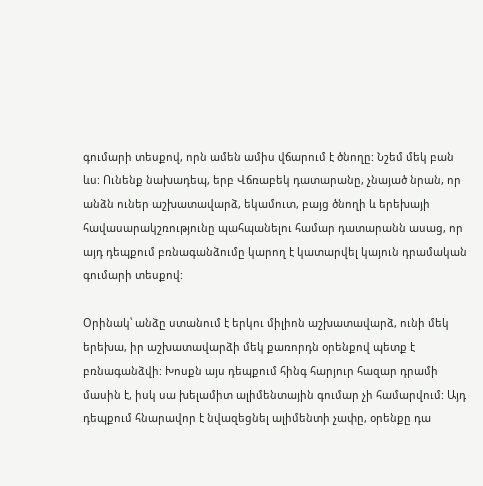գումարի տեսքով, որն ամեն ամիս վճարում է ծնողը: Նշեմ մեկ բան ևս: Ունենք նախադեպ, երբ Վճռաբեկ դատարանը, չնայած նրան, որ անձն ուներ աշխատավարձ, եկամուտ, բայց ծնողի և երեխայի հավասարակշռությունը պահպանելու համար դատարանն ասաց, որ այդ դեպքում բռնագանձումը կարող է կատարվել կայուն դրամական գումարի տեսքով:

Օրինակ՝ անձը ստանում է երկու միլիոն աշխատավարձ, ունի մեկ երեխա, իր աշխատավարձի մեկ քառորդն օրենքով պետք է բռնագանձվի: Խոսքն այս դեպքում հինգ հարյուր հազար դրամի մասին է, իսկ սա խելամիտ ալիմենտային գումար չի համարվում: Այդ դեպքում հնարավոր է նվազեցնել ալիմենտի չափը, օրենքը դա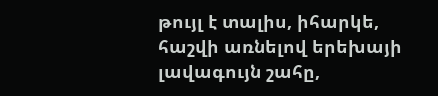թույլ է տալիս, իհարկե, հաշվի առնելով երեխայի լավագույն շահը,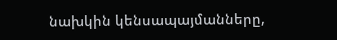նախկին կենսապայմանները,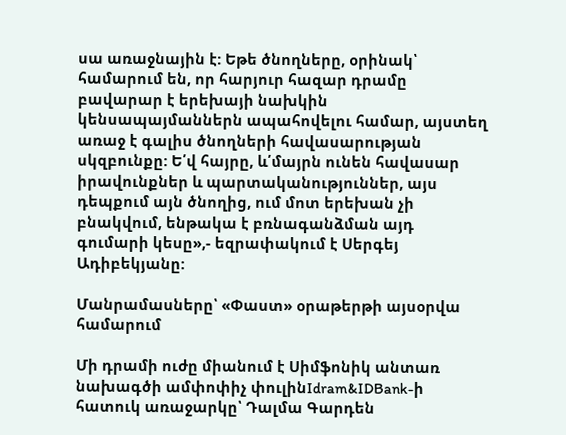սա առաջնային է: Եթե ծնողները, օրինակ՝ համարում են, որ հարյուր հազար դրամը բավարար է երեխայի նախկին կենսապայմաններն ապահովելու համար, այստեղ առաջ է գալիս ծնողների հավասարության սկզբունքը: Ե՛վ հայրը, և՛մայրն ունեն հավասար իրավունքներ և պարտականություններ, այս դեպքում այն ծնողից, ում մոտ երեխան չի բնակվում, ենթակա է բռնագանձման այդ գումարի կեսը»,- եզրափակում է Սերգեյ Ադիբեկյանը:

Մանրամասները՝ «Փաստ» օրաթերթի այսօրվա համարում

Մի դրամի ուժը միանում է Սիմֆոնիկ անտառ նախագծի ամփոփիչ փուլինIdram&IDBank-ի հատուկ առաջարկը՝ Դալմա Գարդեն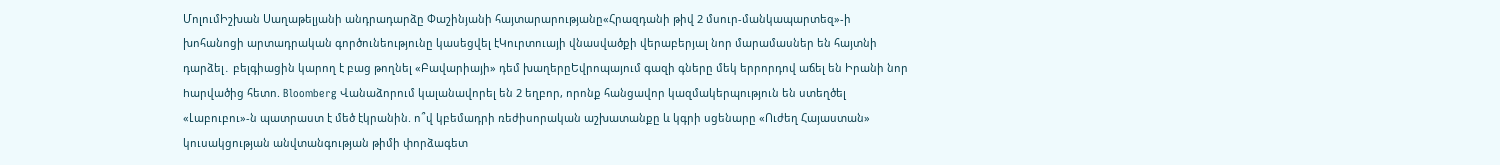ՄոլումԻշխան Սաղաթելյանի անդրադարձը Փաշինյանի հայտարարությանը«Հրազդանի թիվ 2 մսուր-մանկապարտեզ»-ի խոհանոցի արտադրական գործունեությունը կասեցվել էԿուրտուայի վնասվածքի վերաբերյալ նոր մարամասներ են հայտնի դարձել․ բելգիացին կարող է բաց թողնել «Բավարիայի» դեմ խաղերըԵվրոպայում գազի գները մեկ երրորդով աճել են Իրանի նոր hարվածից հետո. Bloomberg Վանաձորում կալանավորել են 2 եղբոր, որոնք հանցավոր կազմակերպություն են ստեղծել «Լաբուբու»-ն պատրաստ է մեծ էկրանին. ո՞վ կբեմադրի ռեժիսորական աշխատանքը և կգրի սցենարը «Ուժեղ Հայաստան» կուսակցության անվտանգության թիմի փորձագետ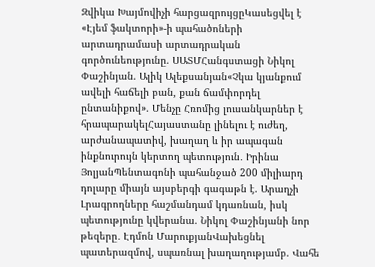Զվիկա Խայմովիչի հարցազրույցըԿասեցվել է «Էյեմ ֆակտորի»-ի պահածոների արտադրամասի արտադրական գործունեությունը. ՍԱՏՄՀանգստացի Նիկոլ Փաշինյան. Ալիկ Ալեքսանյան«Չկա կյանքում ավելի հաճելի բան, քան ճամփորդել ընտանիքով». Մենչը Հռոմից լուսանկարներ է հրապարակելՀայաստանը լինելու է ուժեղ, արժանապատիվ, խաղաղ և իր ապագան ինքնուրույն կերտող պետություն․ Իրինա ՅոլյանՊենտագոնի պահանջած 200 միլիարդ դոլարը միայն այսբերգի գագաթն է. Արաղչի Լրագրողները հաշմանդամ կդառնան, իսկ պետությունը կվերանա. Նիկոլ Փաշինյանի նոր թեզերը․ Էդմոն ՄարուքյանՎախեցնել պատերազմով, սպառնալ խաղաղությամբ. Վահե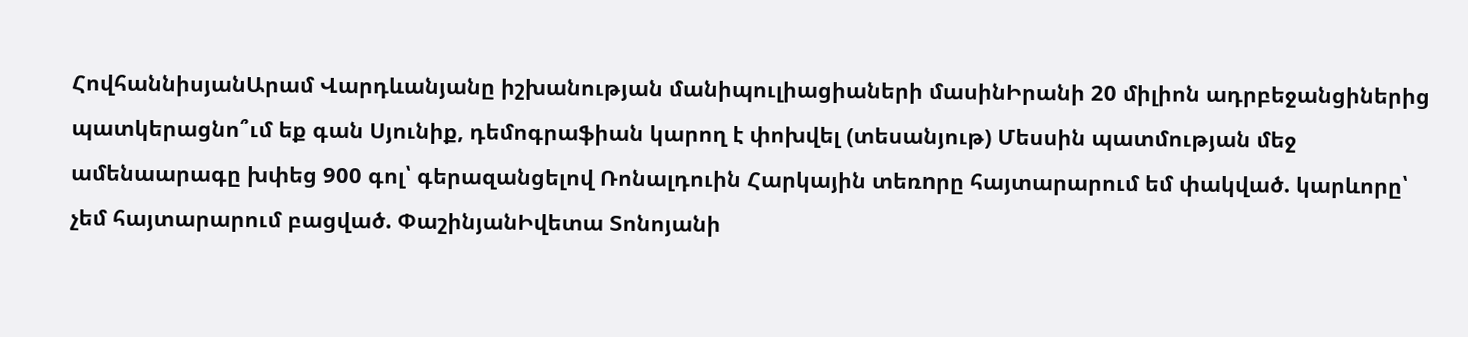ՀովհաննիսյանԱրամ Վարդևանյանը իշխանության մանիպուլիացիաների մասինԻրանի 20 միլիոն ադրբեջանցիներից պատկերացնո՞ւմ եք գան Սյունիք, դեմոգրաֆիան կարող է փոխվել (տեսանյութ) Մեսսին պատմության մեջ ամենաարագը խփեց 900 գոլ՝ գերազանցելով Ռոնալդուին Հարկային տեռnրը հայտարարում եմ փակված. կարևորը՝ չեմ հայտարարում բացված. ՓաշինյանԻվետա Տոնոյանի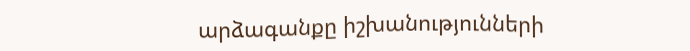արձագանքը իշխանությունների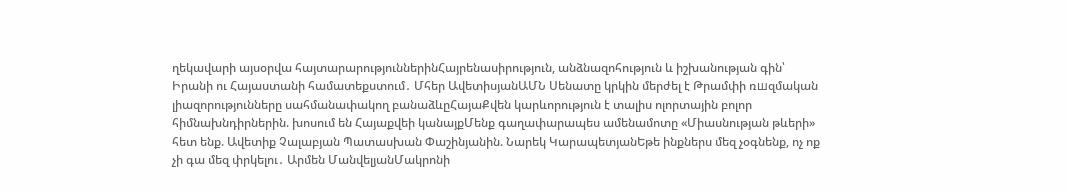ղեկավարի այսօրվա հայտարարություններինՀայրենասիրություն, անձնազոհություն և իշխանության գին՝ Իրանի ու Հայաստանի համատեքստում․ Մհեր ԱվետիսյանԱՄՆ Սենատը կրկին մերժել է Թրամփի ռшզմական լիազորությունները սահմանափակող բանաձևըՀայաՔվեն կարևորություն է տալիս ոլորտային բոլոր հիմնախնդիրներին. խոսում են Հայաքվեի կանայքՄենք գաղափարապես ամենամոտը «Միասնության թևերի» հետ ենք. Ավետիք Չալաբյան Պատասխան Փաշինյանին. Նարեկ ԿարապետյանԵթե ինքներս մեզ չօգնենք, ոչ ոք չի գա մեզ փրկելու․ Արմեն ՄանվելյանՄակրոնի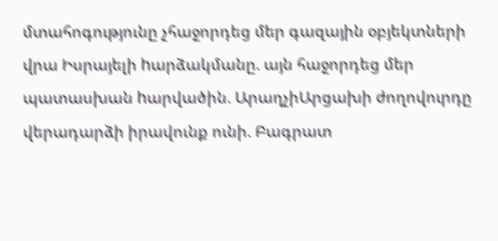մտահոգությունը չհաջորդեց մեր գազային օբյեկտների վրա Իսրայելի hարձակմանը. այն հաջորդեց մեր պատասխան hարվածին. ԱրաղչիԱրցախի ժողովուրդը վերադարձի իրավունք ունի. Բագրատ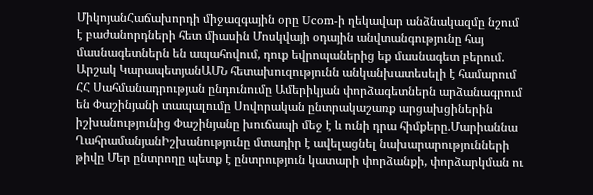ՄիկոյանՀաճախորդի միջազգային օրը Ucom-ի ղեկավար անձնակազմը նշում է բաժանորդների հետ միասին Մոսկվայի օդային անվտանգությունը հայ մասնագետներն են ապահովում, դուք եվրոպաներից եք մասնագետ բերում. Արշակ ԿարապետյանԱՄՆ հետախուզությունն անկանխատեսելի է համարում ՀՀ Սահմանադրության ընդունումը Ամերիկյան փորձագետներն արձանագրում են Փաշինյանի տապալումը Սովորական ընտրակաշառք արցախցիներին իշխանությունից Փաշինյանը խուճապի մեջ է և ունի դրա հիմքերը.Մարիաննա ՂահրամանյանԻշխանությունը մտադիր է ավելացնել նախարարությունների թիվը Մեր ընտրողը պետք է ընտրություն կատարի փորձանքի, փորձարկման ու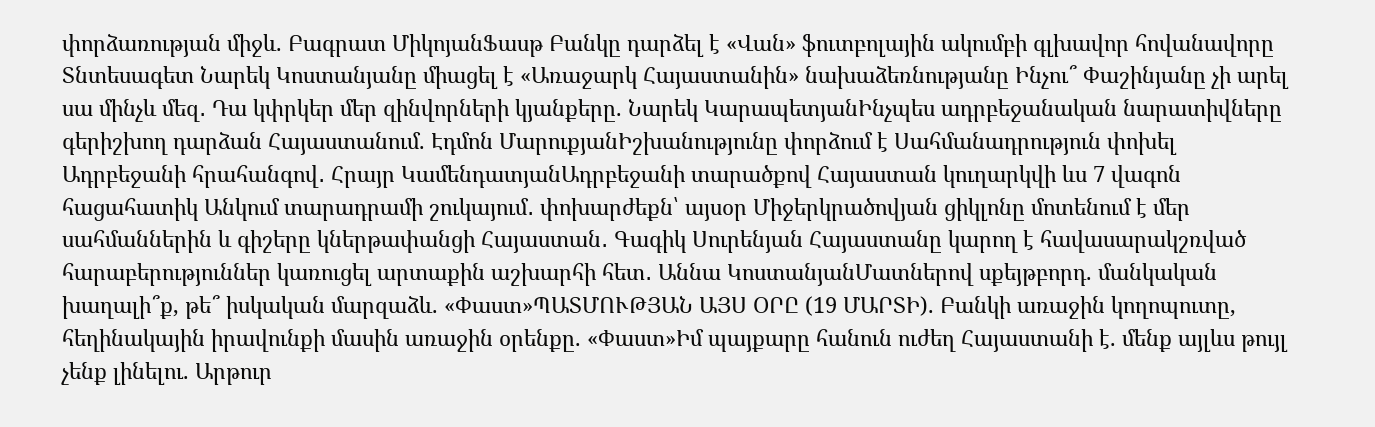փորձառության միջև. Բագրատ ՄիկոյանՖասթ Բանկը դարձել է «Վան» ֆուտբոլային ակումբի գլխավոր հովանավորը Տնտեսագետ Նարեկ Կոստանյանը միացել է «Առաջարկ Հայաստանին» նախաձեռնությանը Ինչու՞ Փաշինյանը չի արել սա մինչև մեզ․ Դա կփրկեր մեր զինվորների կյանքերը. Նարեկ ԿարապետյանԻնչպես ադրբեջանական նարատիվները գերիշխող դարձան Հայաստանում. Էդմոն ՄարուքյանԻշխանությունը փորձում է Սահմանադրություն փոխել Ադրբեջանի հրահանգով․ Հրայր ԿամենդատյանԱդրբեջանի տարածքով Հայաստան կուղարկվի ևս 7 վագոն հացահատիկ Անկում տարադրամի շուկայում․ փոխարժեքն՝ այսօր Միջերկրածովյան ցիկլոնը մոտենում է մեր սահմաններին և գիշերը կներթափանցի Հայաստան․ Գագիկ Սուրենյան Հայաստանը կարող է հավասարակշռված հարաբերություններ կառուցել արտաքին աշխարհի հետ․ Աննա ԿոստանյանՄատներով սքեյթբորդ. մանկական խաղալի՞ք, թե՞ իսկական մարզաձև. «Փաստ»ՊԱՏՄՈՒԹՅԱՆ ԱՅՍ ՕՐԸ (19 ՄԱՐՏԻ). Բանկի առաջին կողոպուտը, հեղինակային իրավունքի մասին առաջին օրենքը. «Փաստ»Իմ պայքարը հանուն ուժեղ Հայաստանի է. մենք այլևս թույլ չենք լինելու. Արթուր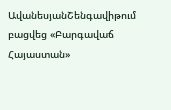ԱվանեսյանՇենգավիթում բացվեց «Բարգավաճ Հայաստան»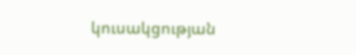կուսակցության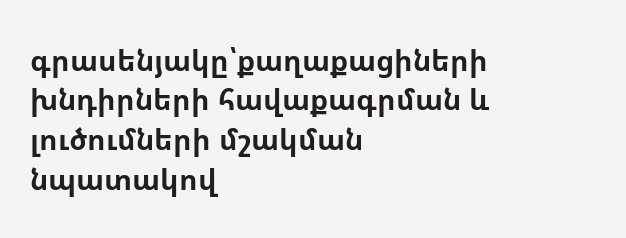գրասենյակը՝քաղաքացիների խնդիրների հավաքագրման և լուծումների մշակման նպատակով